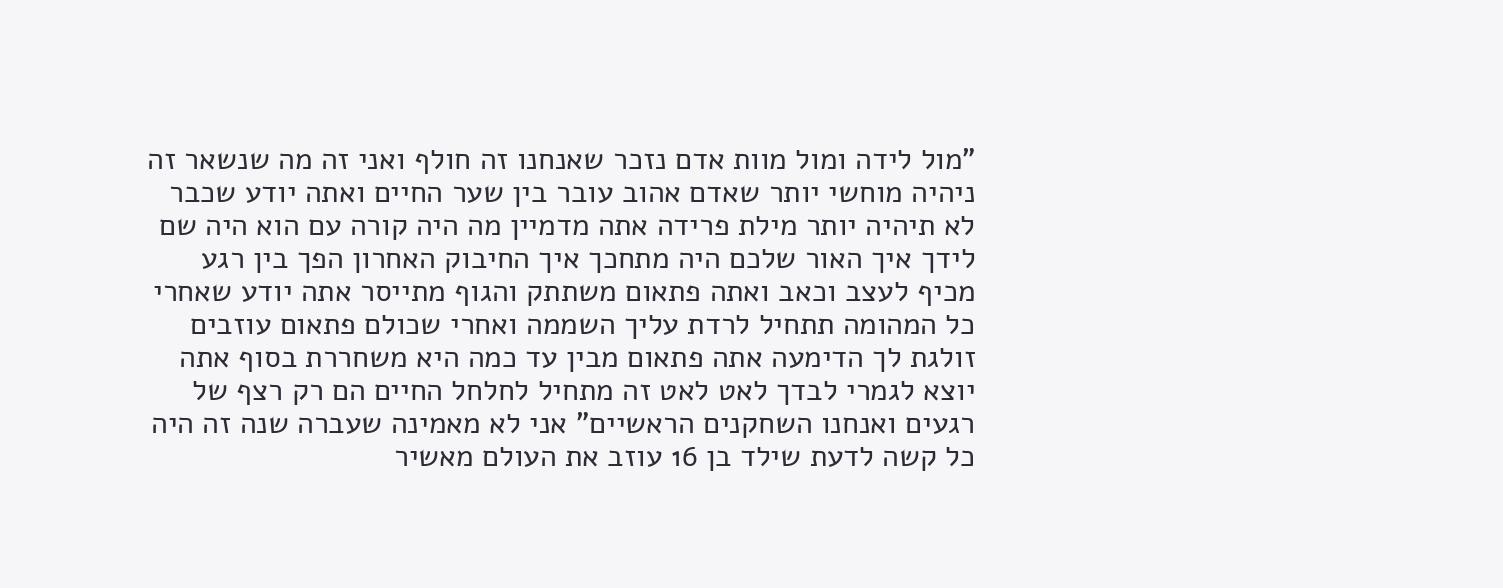"מול לידה ומול מוות אדם נזכר שאנחנו זה חולף ואני זה מה שנשאר זה ניהיה מוחשי יותר שאדם אהוב עובר בין שער החיים ואתה יודע שכבר לא תיהיה יותר מילת פרידה אתה מדמיין מה היה קורה עם הוא היה שם לידך איך האור שלכם היה מתחכך איך החיבוק האחרון הפך בין רגע מכיף לעצב וכאב ואתה פתאום משתתק והגוף מתייסר אתה יודע שאחרי כל המהומה תתחיל לרדת עליך השממה ואחרי שכולם פתאום עוזבים זולגת לך הדימעה אתה פתאום מבין עד כמה היא משחררת בסוף אתה יוצא לגמרי לבדך לאט לאט זה מתחיל לחלחל החיים הם רק רצף של רגעים ואנחנו השחקנים הראשיים" אני לא מאמינה שעברה שנה זה היה כל קשה לדעת שילד בן 16 עוזב את העולם מאשיר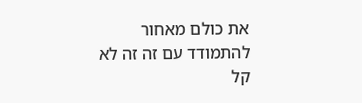את כולם מאחור להתמודד עם זה זה לא קל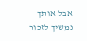אבל אותך נמשיך לזכור